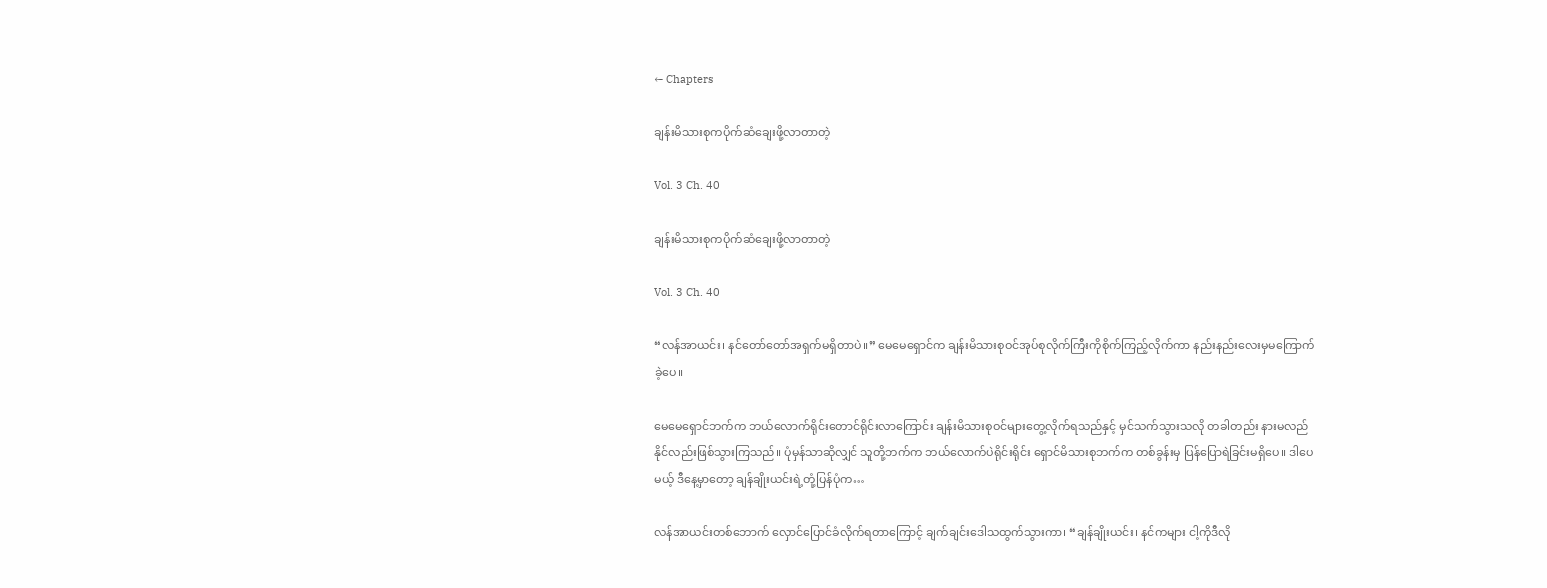← Chapters

ချန်းမိသားစုကပိုက်ဆံချေးဖို့လာတာတဲ့

Vol. 3 Ch. 40

ချန်းမိသားစုကပိုက်ဆံချေးဖို့လာတာတဲ့

Vol. 3 Ch. 40

“လန်အာယင်း၊ နင်တော်တော်အရှက်မရှိတာပဲ။” မေမေရှောင်က ချန်းမိသားစုဝင်အုပ်စုလိုက်ကြီးကိုစိုက်ကြည့်လိုက်ကာ နည်းနည်းလေးမှမကြောက်ခဲ့ပေ။

မေမေရှောင်ဘက်က ဘယ်လောက်ရိုင်းတောင်ရိုင်းလာကြောင်း ချန်းမိသားစုဝင်များတွေ့လိုက်ရသည်နှင့် မှင်သက်သွားသလို တခါတည်း နားမလည်နိုင်လည်းဖြစ်သွားကြသည်။ ပုံမှန်သာဆိုလျှင် သူတို့ဘက်က ဘယ်လောက်ပဲရိုင်းရိုင်း ရှောင်မိသားစုဘက်က တစ်ခွန်းမှ ပြန်ပြောရဲခြင်းမရှိပေ။ ဒါပေမယ့် ဒီနေ့မှာတော့ ချန်ချိုးယင်းရဲ့တုံ့ပြန်ပုံက…

လန်အာယင်းတစ်ဘောက် လှောင်ပြောင်ခံလိုက်ရတာကြောင့် ချက်ချင်းဒေါသထွက်သွားကာ၊ “ချန်ချိုးယင်း၊ နင်ကများ ငါ့ကိုဒီလို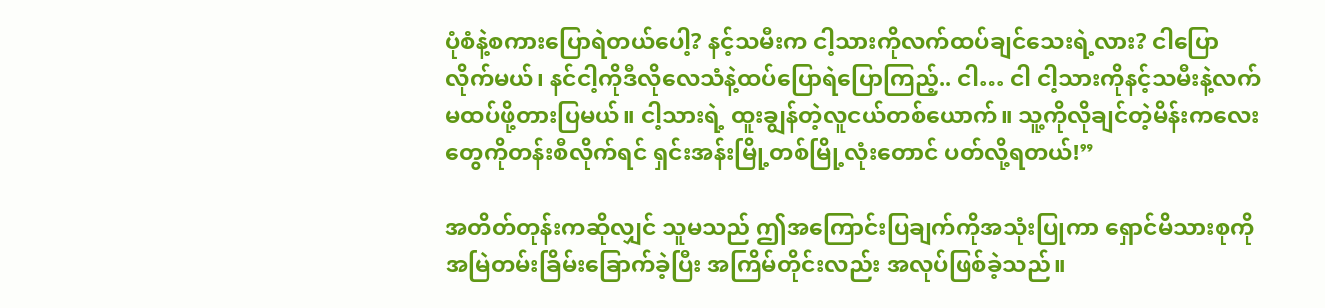ပုံစံနဲ့စကားပြောရဲတယ်ပေါ့? နင့်သမီးက ငါ့သားကိုလက်ထပ်ချင်သေးရဲ့လား? ငါပြောလိုက်မယ်၊ နင်ငါ့ကိုဒီလိုလေသံနဲ့ထပ်ပြောရဲပြောကြည့်.. ငါ… ငါ ငါ့သားကိုနင့်သမီးနဲ့လက်မထပ်ဖို့တားပြမယ်။ ငါ့သားရဲ့ ထူးချွန်တဲ့လူငယ်တစ်ယောက်။ သူ့ကိုလိုချင်တဲ့မိန်းကလေးတွေကိုတန်းစီလိုက်ရင် ရှင်းအန်းမြို့တစ်မြို့လုံးတောင် ပတ်လို့ရတယ်!”

အတိတ်တုန်းကဆိုလျှင် သူမသည် ဤအကြောင်းပြချက်ကိုအသုံးပြုကာ ရှောင်မိသားစုကို အမြဲတမ်းခြိမ်းခြောက်ခဲ့ပြီး အကြိမ်တိုင်းလည်း အလုပ်ဖြစ်ခဲ့သည်။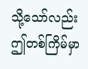သို့သော်လည်း ဤတစ်ကြိမ်မှာ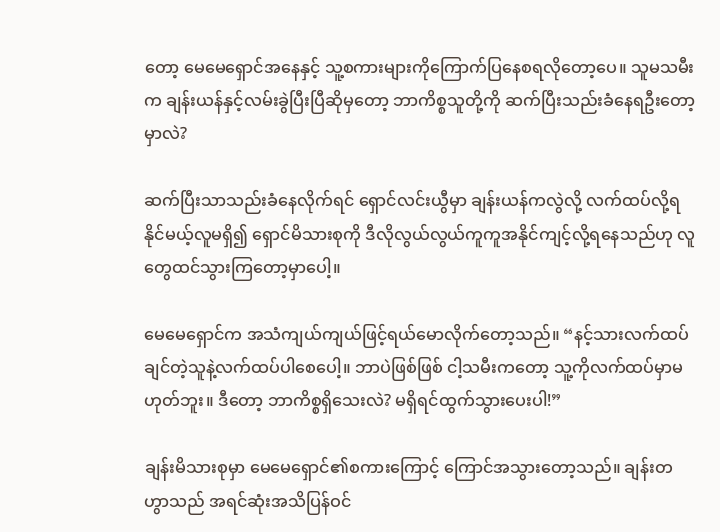တော့ မေမေရှောင်အနေနှင့် သူ့စကားများကိုကြောက်ပြနေစရလိုတော့ပေ။ သူမသမီးက ချန်းယန်နှင့်လမ်းခွဲပြီးပြီဆိုမှတော့ ဘာကိစ္စသူတို့ကို ဆက်ပြီးသည်းခံနေရဦးတော့မှာလဲ?

ဆက်ပြီးသာသည်းခံနေလိုက်ရင် ရှောင်လင်းယွီမှာ ချန်းယန်ကလွဲလို့ လက်ထပ်လို့ရနိုင်မယ့်လူမရှိ၍ ရှောင်မိသားစုကို ဒီလိုလွယ်လွယ်ကူကူအနိုင်ကျင့်လို့ရနေသည်ဟု လူတွေထင်သွားကြတော့မှာပေါ့။

မေမေရှောင်က အသံကျယ်ကျယ်ဖြင့်ရယ်မောလိုက်တော့သည်။ “နင့်သားလက်ထပ်ချင်တဲ့သူနဲ့လက်ထပ်ပါစေပေါ့။ ဘာပဲဖြစ်ဖြစ် ငါ့သမီးကတော့ သူ့ကိုလက်ထပ်မှာမဟုတ်ဘူး။ ဒီတော့ ဘာကိစ္စရှိသေးလဲ? မရှိရင်ထွက်သွားပေးပါ!”

ချန်းမိသားစုမှာ မေမေရှောင်၏စကားကြောင့် ကြောင်အသွားတော့သည်။ ချန်းတဟွာသည် အရင်ဆုံးအသိပြန်ဝင်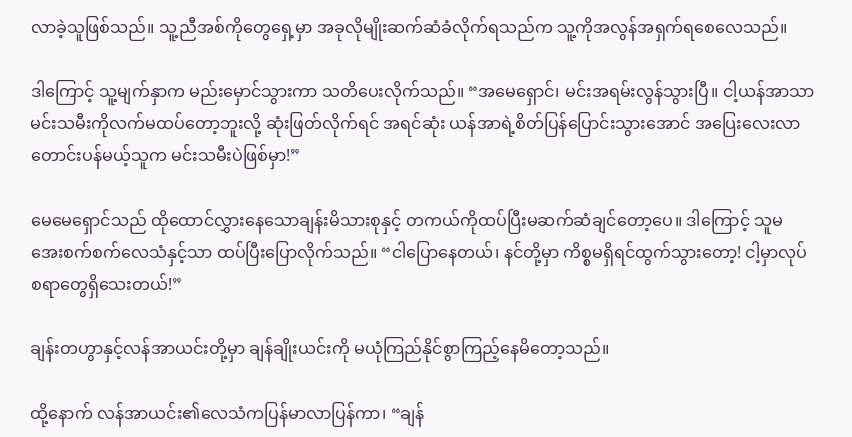လာခဲ့သူဖြစ်သည်။ သူ့ညီအစ်ကိုတွေရှေ့မှာ အခုလိုမျိုးဆက်ဆံခံလိုက်ရသည်က သူ့ကိုအလွန်အရှက်ရစေလေသည်။

ဒါကြောင့် သူ့မျက်နှာက မည်းမှောင်သွားကာ သတိပေးလိုက်သည်။ “အမေရှောင်၊ မင်းအရမ်းလွန်သွားပြီ။ ငါ့ယန်အာသာ မင်းသမီးကိုလက်မထပ်တော့ဘူးလို့ ဆုံးဖြတ်လိုက်ရင် အရင်ဆုံး ယန်အာရဲ့စိတ်ပြန်ပြောင်းသွားအောင် အပြေးလေးလာတောင်းပန်မယ့်သူက မင်းသမီးပဲဖြစ်မှာ!”

မေမေရှောင်သည် ထိုထောင်လွှားနေသောချန်းမိသားစုနှင့် တကယ်ကိုထပ်ပြီးမဆက်ဆံချင်တော့ပေ။ ဒါကြောင့် သူမအေးစက်စက်လေသံနှင့်သာ ထပ်ပြီးပြောလိုက်သည်။ “ငါပြောနေတယ်၊ နင်တို့မှာ ကိစ္စမရှိရင်ထွက်သွားတော့! ငါ့မှာလုပ်စရာတွေရှိသေးတယ်!”

ချန်းတဟွာနှင့်လန်အာယင်းတို့မှာ ချန်ချိုးယင်းကို မယုံကြည်နိုင်စွာကြည့်နေမိတော့သည်။

ထို့နောက် လန်အာယင်း၏လေသံကပြန်မာလာပြန်ကာ၊ “ချန်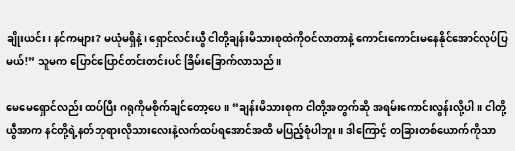ချိုးယင်း၊ နင်ကများ? မယုံမရှိနဲ့၊ ရှောင်လင်းယွီ ငါတို့ချန်းမိသားစုထဲကိုဝင်လာတာနဲ့ ကောင်းကောင်းမနေနိုင်အောင်လုပ်ပြမယ်!” သူမက ပြောင်ပြောင်တင်းတင်းပင် ခြိမ်းခြောက်လာသည်။

မေမေရှောင်လည်း ထပ်ပြီး ဂရုကိုမစိုက်ချင်တော့ပေ။ “ချန်းမိသားစုက ငါတို့အတွက်ဆို အရမ်းကောင်းလွန်းလို့ပါ။ ငါတို့ယွီအာက နင်တို့ရဲ့နတ်ဘုရားလိုသားလေးနဲ့လက်ထပ်ရအောင်အထိ မပြည့်စုံပါဘူး။ ဒါကြောင့် တခြားတစ်ယောက်ကိုသာ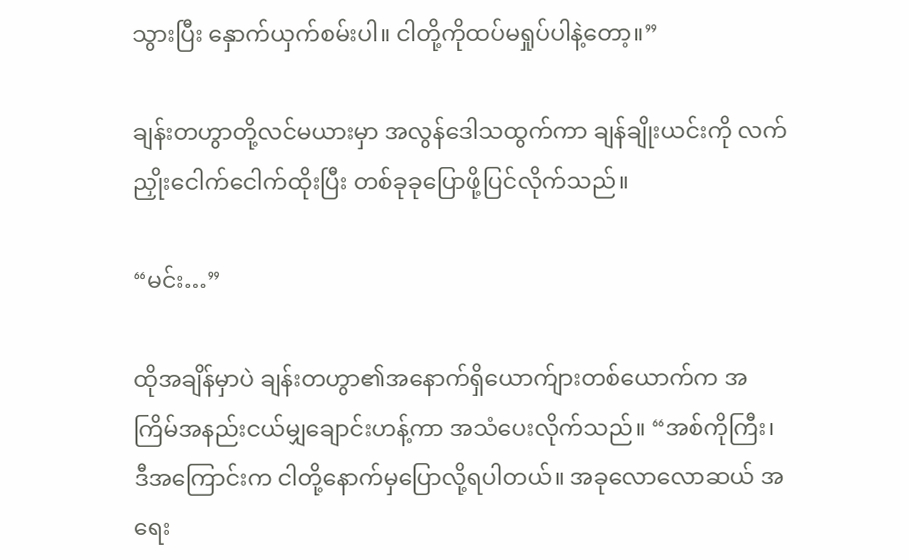သွားပြီး နှောက်ယှက်စမ်းပါ။ ငါတို့ကိုထပ်မရှုပ်ပါနဲ့တော့။”

ချန်းတဟွာတို့လင်မယားမှာ အလွန်ဒေါသထွက်ကာ ချန်ချိုးယင်းကို လက်ညှိုးငေါက်ငေါက်ထိုးပြီး တစ်ခုခုပြောဖို့ပြင်လိုက်သည်။

“မင်း…”

ထိုအချိန်မှာပဲ ချန်းတဟွာ၏အနောက်ရှိယောက်ျားတစ်ယောက်က အကြိမ်အနည်းငယ်မျှချောင်းဟန့်ကာ အသံပေးလိုက်သည်။ “အစ်ကိုကြီး၊ ဒီအကြောင်းက ငါတို့နောက်မှပြောလို့ရပါတယ်။ အခုလောလောဆယ် အရေး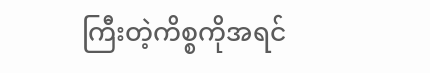ကြီးတဲ့ကိစ္စကိုအရင်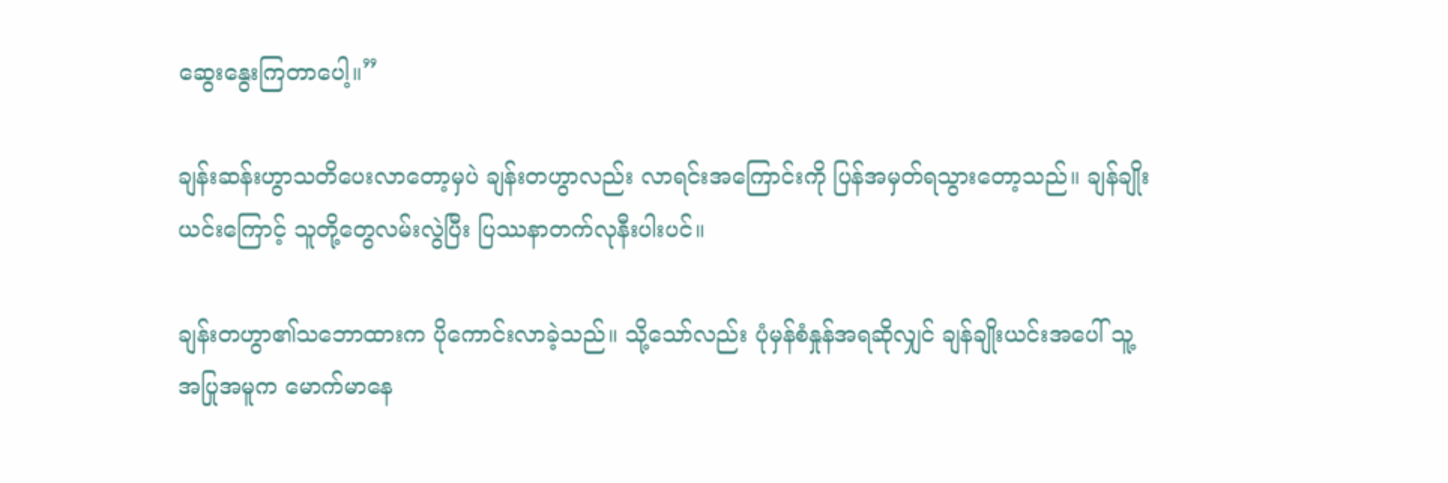ဆွေးနွေးကြတာပေါ့။”

ချန်းဆန်းဟွာသတိပေးလာတော့မှပဲ ချန်းတဟွာလည်း လာရင်းအကြောင်းကို ပြန်အမှတ်ရသွားတော့သည်။ ချန်ချိုးယင်းကြောင့် သူတို့တွေလမ်းလွဲပြီး ပြဿနာတက်လုနီးပါးပင်။

ချန်းတဟွာ၏သဘောထားက ပိုကောင်းလာခဲ့သည်။ သို့သော်လည်း ပုံမှန်စံနှုန်အရဆိုလျှင် ချန်ချိုးယင်းအပေါ် သူ့အပြုအမူက မောက်မာနေ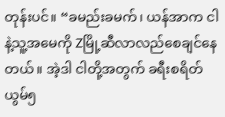တုန်းပင်။ “ခမည်းခမက်၊ ယန်အာက ငါနဲ့သူ့အမေကို Zမြို့ဆီလာလည်စေချင်နေတယ်။ အဲ့ဒါ ငါတို့အတွက် ခရီးစရိတ် ယွမ်၅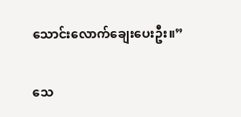သောင်းလောက်ချေးပေးဦး။”

သေ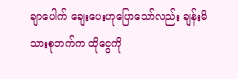ချာပေါက် ချေးပေးဟုပြောသော်လည်း ချန်းမိသားစုဘက်က ထိုငွေကို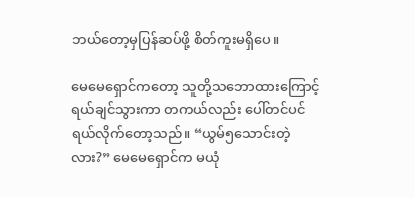ဘယ်တော့မှပြန်ဆပ်ဖို့ စိတ်ကူးမရှိပေ။

မေမေရှောင်ကတော့ သူတို့သဘောထားကြောင့် ရယ်ချင်သွားကာ တကယ်လည်း ပေါ်တင်ပင်ရယ်လိုက်တော့သည်။ “ယွမ်၅သောင်းတဲ့လား?” မေမေရှောင်က မယုံ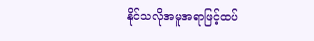နိုင်သလိုအမူအရာဖြင့်ထပ်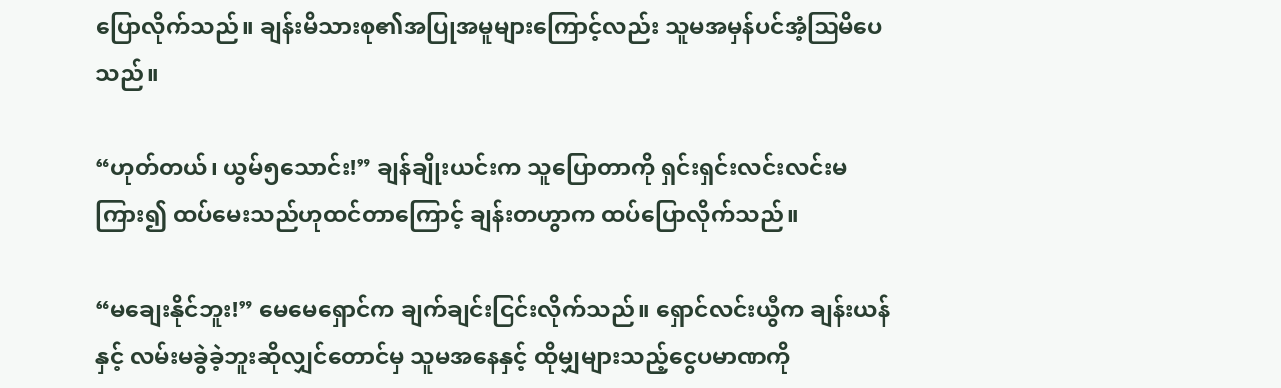ပြောလိုက်သည်။ ချန်းမိသားစု၏အပြုအမူများကြောင့်လည်း သူမအမှန်ပင်အံ့ဩမိပေသည်။

“ဟုတ်တယ်၊ ယွမ်၅သောင်း!” ချန်ချိုးယင်းက သူပြောတာကို ရှင်းရှင်းလင်းလင်းမကြား၍ ထပ်မေးသည်ဟုထင်တာကြောင့် ချန်းတဟွာက ထပ်ပြောလိုက်သည်။

“မချေးနိုင်ဘူး!” မေမေရှောင်က ချက်ချင်းငြင်းလိုက်သည်။ ရှောင်လင်းယွီက ချန်းယန်နှင့် လမ်းမခွဲခဲ့ဘူးဆိုလျှင်တောင်မှ သူမအနေနှင့် ထိုမျှများသည့်ငွေပမာဏကို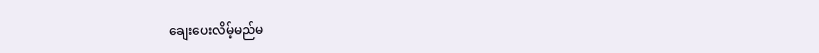ချေးပေးလိမ့်မည်မ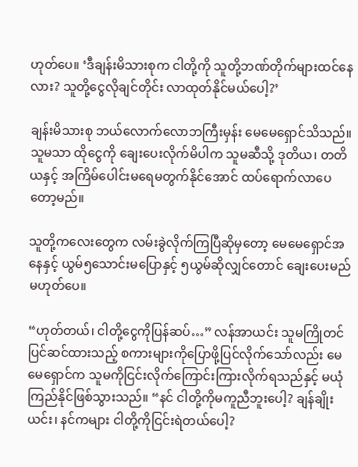ဟုတ်ပေ။ ‘ဒီချန်းမိသားစုက ငါတို့ကို သူတို့ဘဏ်တိုက်များထင်နေလား? သူတို့ငွေလိုချင်တိုင်း လာထုတ်နိုင်မယ်ပေါ့?’

ချန်းမိသားစု ဘယ်လောက်လောဘကြီးမှန်း မေမေရှောင်သိသည်။ သူမသာ ထိုငွေကို ချေးပေးလိုက်မိပါက သူမဆီသို့ ဒုတိယ၊ တတိယနှင့် အကြိမ်ပေါင်းမရေမတွက်နိုင်အောင် ထပ်ရောက်လာပေတော့မည်။

သူတို့ကလေးတွေက လမ်းခွဲလိုက်ကြပြီဆိုမှတော့ မေမေရှောင်အနေနှင့် ယွမ်၅သောင်းမပြောနှင့် ၅ယွမ်ဆိုလျှင်တောင် ချေးပေးမည်မဟုတ်ပေ။

“ဟုတ်တယ်၊ ငါတို့ငွေကိုပြန်ဆပ်…” လန်အာယင်း သူမကြိုတင်ပြင်ဆင်ထားသည့် စကားများကိုပြောဖို့ပြင်လိုက်သော်လည်း မေမေရှောင်က သူမကိုငြင်းလိုက်ကြောင်းကြားလိုက်ရသည်နှင့် မယုံကြည်နိုင်ဖြစ်သွားသည်။ “နင် ငါတို့ကိုမကူညီဘူးပေါ့? ချန်ချိုးယင်း၊ နင်ကများ ငါတို့ကိုငြင်းရဲတယ်ပေါ့?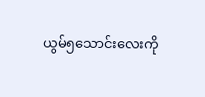ယွမ်၅သောင်းလေးကို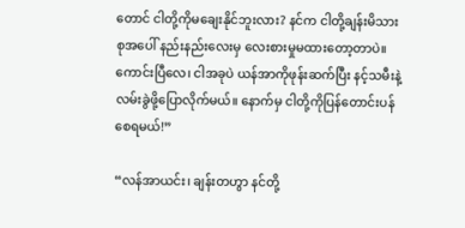တောင် ငါတို့ကိုမချေးနိုင်ဘူးလား? နင်က ငါတို့ချန်းမိသားစုအပေါ် နည်းနည်းလေးမှ လေးစားမှုမထားတော့တာပဲ။ ကောင်းပြီလေ၊ ငါအခုပဲ ယန်အာကိုဖုန်းဆက်ပြီး နင့်သမီးနဲ့လမ်းခွဲဖို့ပြောလိုက်မယ်။ နောက်မှ ငါတို့ကိုပြန်တောင်းပန်စေရမယ်!”

“လန်အာယင်း၊ ချန်းတဟွာ နင်တို့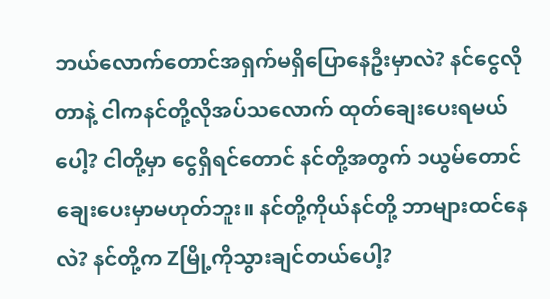ဘယ်လောက်တောင်အရှက်မရှိပြောနေဦးမှာလဲ? နင်ငွေလိုတာနဲ့ ငါကနင်တို့လိုအပ်သလောက် ထုတ်ချေးပေးရမယ်ပေါ့? ငါတို့မှာ ငွေရှိရင်တောင် နင်တို့အတွက် ၁ယွမ်တောင်ချေးပေးမှာမဟုတ်ဘူး။ နင်တို့ကိုယ်နင်တို့ ဘာများထင်နေလဲ? နင်တို့က Zမြို့ကိုသွားချင်တယ်ပေါ့?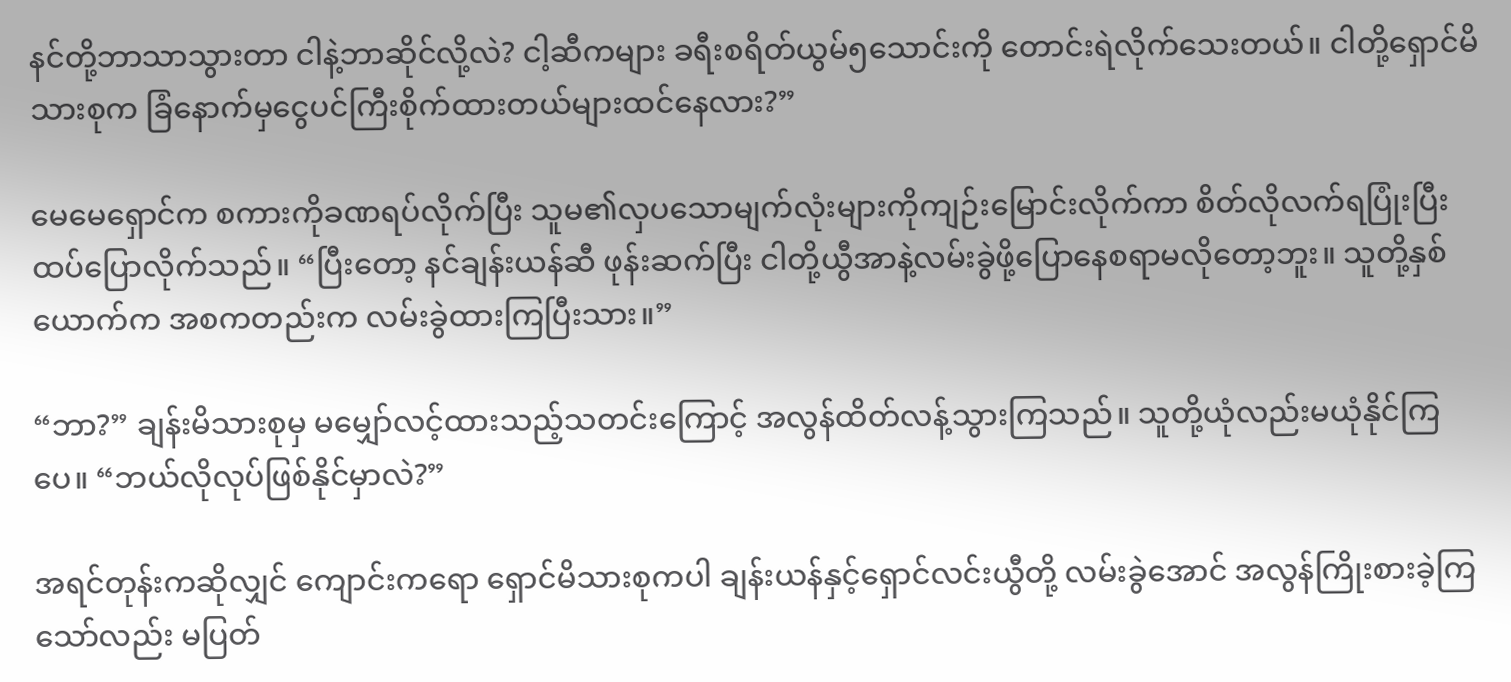နင်တို့ဘာသာသွားတာ ငါနဲ့ဘာဆိုင်လို့လဲ? ငါ့ဆီကများ ခရီးစရိတ်ယွမ်၅သောင်းကို တောင်းရဲလိုက်သေးတယ်။ ငါတို့ရှောင်မိသားစုက ခြံနောက်မှငွေပင်ကြီးစိုက်ထားတယ်များထင်နေလား?”

မေမေရှောင်က စကားကိုခဏရပ်လိုက်ပြီး သူမ၏လှပသောမျက်လုံးများကိုကျဉ်းမြောင်းလိုက်ကာ စိတ်လိုလက်ရပြုံးပြီး ထပ်ပြောလိုက်သည်။ “ပြီးတော့ နင်ချန်းယန်ဆီ ဖုန်းဆက်ပြီး ငါတို့ယွီအာနဲ့လမ်းခွဲဖို့ပြောနေစရာမလိုတော့ဘူး။ သူတို့နှစ်ယောက်က အစကတည်းက လမ်းခွဲထားကြပြီးသား။”

“ဘာ?” ချန်းမိသားစုမှ မမျှော်လင့်ထားသည့်သတင်းကြောင့် အလွန်ထိတ်လန့်သွားကြသည်။ သူတို့ယုံလည်းမယုံနိုင်ကြပေ။ “ဘယ်လိုလုပ်ဖြစ်နိုင်မှာလဲ?”

အရင်တုန်းကဆိုလျှင် ကျောင်းကရော ရှောင်မိသားစုကပါ ချန်းယန်နှင့်ရှောင်လင်းယွီတို့ လမ်းခွဲအောင် အလွန်ကြိုးစားခဲ့ကြသော်လည်း မပြတ်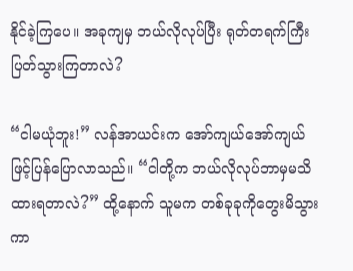နိုင်ခဲ့ကြပေ။ အခုကျမှ ဘယ်လိုလုပ်ပြီး ရုတ်တရက်ကြီး ပြတ်သွားကြတာလဲ?

“ငါမယုံဘူး!” လန်အာယင်းက အော်ကျယ်အော်ကျယ်ဖြင့်ပြန်ပြောလာသည်။ “ငါတို့က ဘယ်လိုလုပ်ဘာမှမသိထားရတာလဲ?” ထို့နောက် သူမက တစ်ခုခုကိုတွေးမိသွားကာ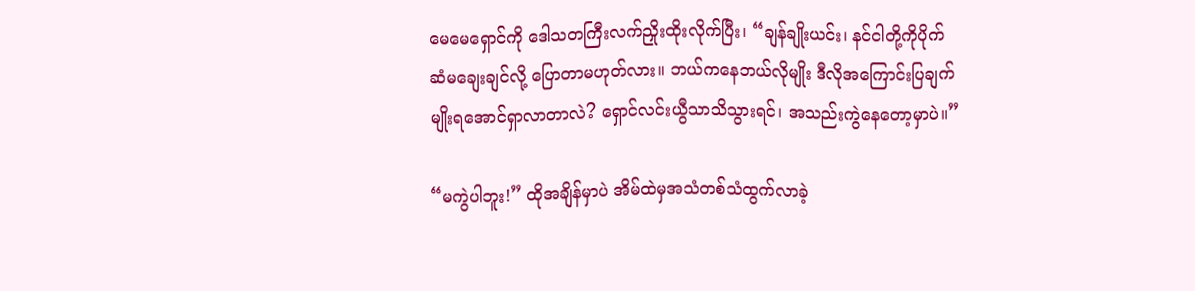မေမေရှောင်ကို ဒေါသတကြီးလက်ညှိုးထိုးလိုက်ပြီး၊ “ချန်ချိုးယင်း၊ နင်ငါတို့ကိုပိုက်ဆံမချေးချင်လို့ ပြောတာမဟုတ်လား။ ဘယ်ကနေဘယ်လိုမျိုး ဒီလိုအကြောင်းပြချက်မျိုးရအောင်ရှာလာတာလဲ? ရှောင်လင်းယွီသာသိသွားရင်၊ အသည်းကွဲနေတော့မှာပဲ။”

“မကွဲပါဘူး!” ထိုအချိန်မှာပဲ အိမ်ထဲမှအသံတစ်သံထွက်လာခဲ့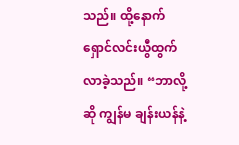သည်။ ထို့နောက် ရှောင်လင်းယွီထွက်လာခဲ့သည်။ “ဘာလို့ဆို ကျွန်မ ချန်းယန်နဲ့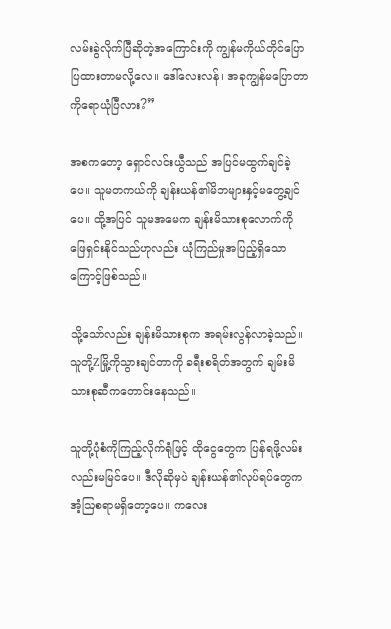လမ်းခွဲလိုက်ပြီဆိုတဲ့အကြောင်းကို ကျွန်မကိုယ်တိုင်ပြောပြထားတာမလို့လေ။ ဒေါ်လေးလန်၊ အခုကျွန်မပြောတာကိုရောယုံပြီလား?”

အစကတော့ ရှောင်လင်းယွီသည် အပြင်မထွက်ချင်ခဲ့ပေ။ သူမတကယ်ကို ချန်းယန်၏မိဘများနှင့်မတွေ့ချင်ပေ။ ထို့အပြင် သူမအမေက ချန်းမိသားစုလောက်ကို ဖြေရှင်းနိုင်သည်ဟုလည်း ယုံကြည်မှုအပြည့်ရှိသောကြောင့်ဖြစ်သည်။

သို့သော်လည်း ချန်းမိသားစုက အရမ်းလွန်လာခဲ့သည်။ သူတို့Zမြို့ကိုသွားချင်တာကို ခရီးစရိတ်အတွက် ချမ်းမိသားစုဆီကတောင်းနေသည်။

သူတို့ပုံစံကိုကြည့်လိုက်ရုံဖြင့် ထိုငွေတွေက ပြန်ရဖို့လမ်းလည်းမမြင်ပေ။ ဒီလိုဆိုမှပဲ ချန်းယန်၏လုပ်ရပ်တွေက အံ့ဩစရာမရှိတော့ပေ။ ကလေး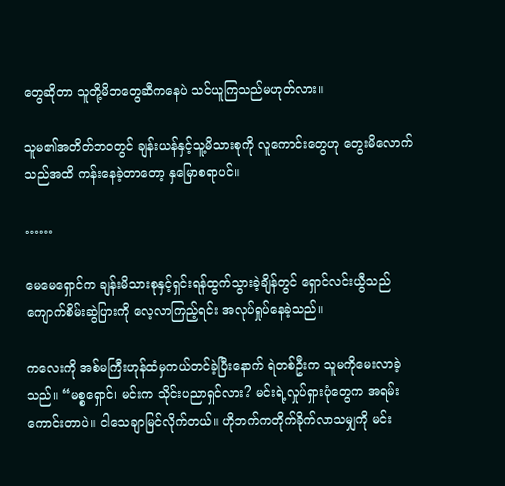တွေဆိုတာ သူတို့မိဘတွေဆီကနေပဲ သင်ယူကြသည်မဟုတ်လား။

သူမ၏အတိတ်ဘဝတွင် ချန်းယန်နှင့်သူ့မိသားစုကို လူကောင်းတွေဟု တွေးမိလောက်သည်အထိ ကန်းနေခဲ့တာတော့ နှမြောစရာပင်။

……

မေမေရှောင်က ချန်းမိသားစုနှင့်ရှင်းရန်ထွက်သွားခဲ့ချိန်တွင် ရှောင်လင်းယွီသည် ကျောက်စိမ်းဆွဲပြားကို လေ့လာကြည့်ရင်း အလုပ်ရှုပ်နေခဲ့သည်။

ကလေးကို အစ်မကြီးဟုန်ထံမှကယ်တင်ခဲ့ပြီးနောက် ရဲတစ်ဦးက သူမကိုမေးလာခဲ့သည်။ “မစ္စရှောင်၊ မင်းက သိုင်းပညာရှင်လား? မင်းရဲ့လှုပ်ရှားပုံတွေက အရမ်းကောင်းတာပဲ။ ငါသေချာမြင်လိုက်တယ်။ ဟိုဘက်ကတိုက်ခိုက်လာသမျှကို မင်း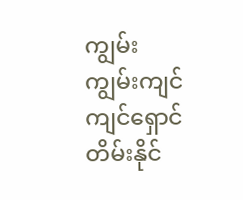ကျွမ်းကျွမ်းကျင်ကျင်ရှောင်တိမ်းနိုင်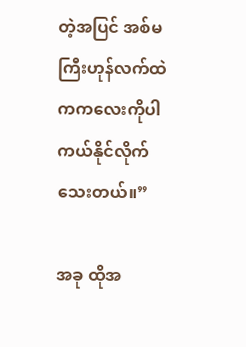တဲ့အပြင် အစ်မကြီးဟုန်လက်ထဲကကလေးကိုပါ ကယ်နိုင်လိုက်သေးတယ်။”

အခု ထိုအ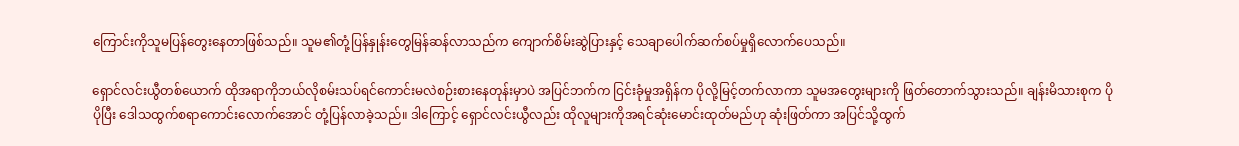ကြောင်းကိုသူမပြန်တွေးနေတာဖြစ်သည်။ သူမ၏တုံ့ပြန်နှုန်းတွေမြန်ဆန်လာသည်က ကျောက်စိမ်းဆွဲပြားနှင့် သေချာပေါက်ဆက်စပ်မှုရှိလောက်ပေသည်။

ရှောင်လင်းယွီတစ်ယောက် ထိုအရာကိုဘယ်လိုစမ်းသပ်ရင်ကောင်းမလဲစဉ်းစားနေတုန်းမှာပဲ အပြင်ဘက်က ငြင်းခုံမှုအရှိန်က ပိုလို့မြင့်တက်လာကာ သူမအတွေးများကို ဖြတ်တောက်သွားသည်။ ချန်းမိသားစုက ပိုပိုပြီး ဒေါသထွက်စရာကောင်းလောက်အောင် တုံ့ပြန်လာခဲ့သည်။ ဒါကြောင့် ရှောင်လင်းယွီလည်း ထိုလူများကိုအရင်ဆုံးမောင်းထုတ်မည်ဟု ဆုံးဖြတ်ကာ အပြင်သို့ထွက်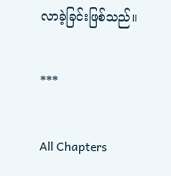လာခဲ့ခြင်းဖြစ်သည်။

***

All Chapters